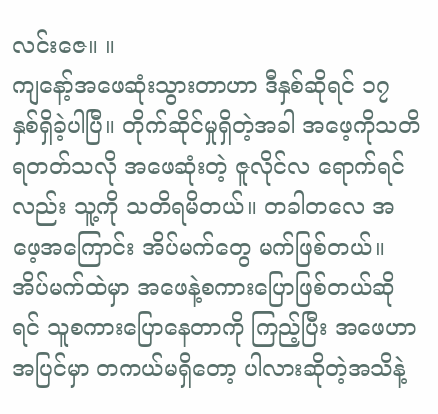လင်းဇေ။ ။
ကျနော့်အဖေဆုံးသွားတာဟာ ဒီနှစ်ဆိုရင် ၁၇ နှစ်ရှိခဲ့ပါပြီ။ တိုက်ဆိုင်မှုရှိတဲ့အခါ အဖေ့ကိုသတိရတတ်သလို အဖေဆုံးတဲ့ ဇူလိုင်လ ရောက်ရင်လည်း သူ့ကို သတိရမိတယ်။ တခါတလေ အဖေ့အကြောင်း အိပ်မက်တွေ မက်ဖြစ်တယ်။ အိပ်မက်ထဲမှာ အဖေနဲ့စကားပြောဖြစ်တယ်ဆိုရင် သူစကားပြောနေတာကို ကြည့်ပြီး အဖေဟာ အပြင်မှာ တကယ်မရှိတော့ ပါလားဆိုတဲ့အသိနဲ့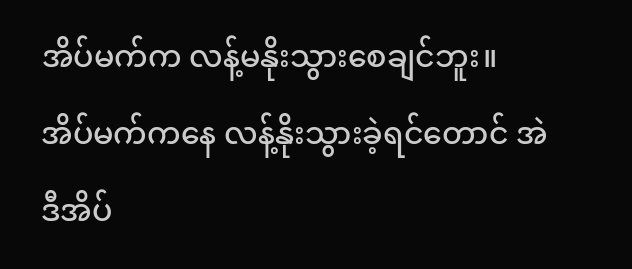အိပ်မက်က လန့်မနိုးသွားစေချင်ဘူး။ အိပ်မက်ကနေ လန့်နိုးသွားခဲ့ရင်တောင် အဲဒီအိပ်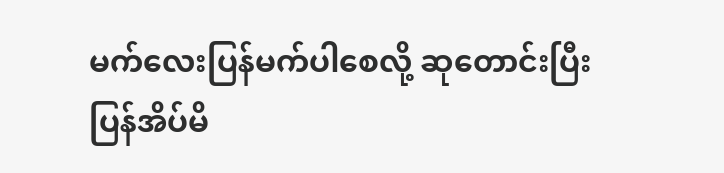မက်လေးပြန်မက်ပါစေလို့ ဆုတောင်းပြီး ပြန်အိပ်မိ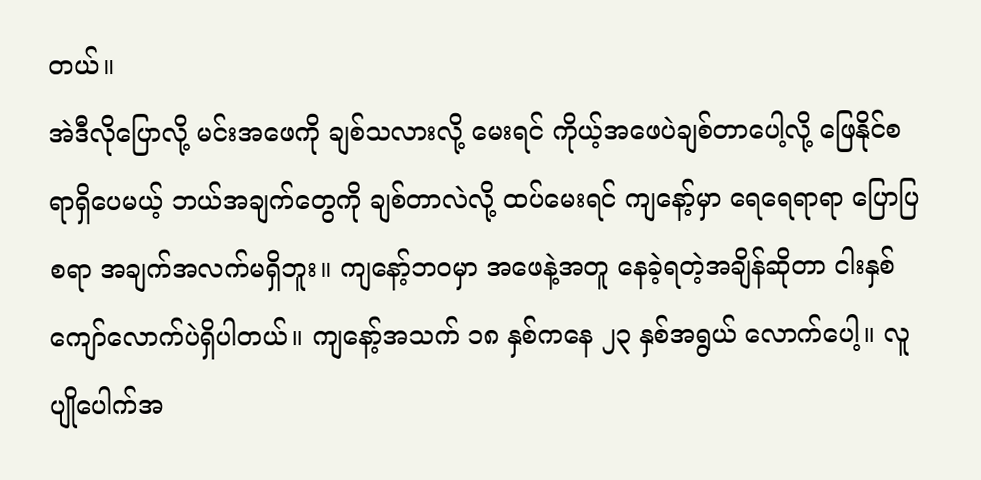တယ်။
အဲဒီလိုပြောလို့ မင်းအဖေကို ချစ်သလားလို့ မေးရင် ကိုယ့်အဖေပဲချစ်တာပေါ့လို့ ဖြေနိုင်စရာရှိပေမယ့် ဘယ်အချက်တွေကို ချစ်တာလဲလို့ ထပ်မေးရင် ကျနော့်မှာ ရေရေရာရာ ပြောပြစရာ အချက်အလက်မရှိဘူး။ ကျနော့်ဘဝမှာ အဖေနဲ့အတူ နေခဲ့ရတဲ့အချိန်ဆိုတာ ငါးနှစ်ကျော်လောက်ပဲရှိပါတယ်။ ကျနော့်အသက် ၁၈ နှစ်ကနေ ၂၃ နှစ်အရွယ် လောက်ပေါ့။ လူပျိုပေါက်အ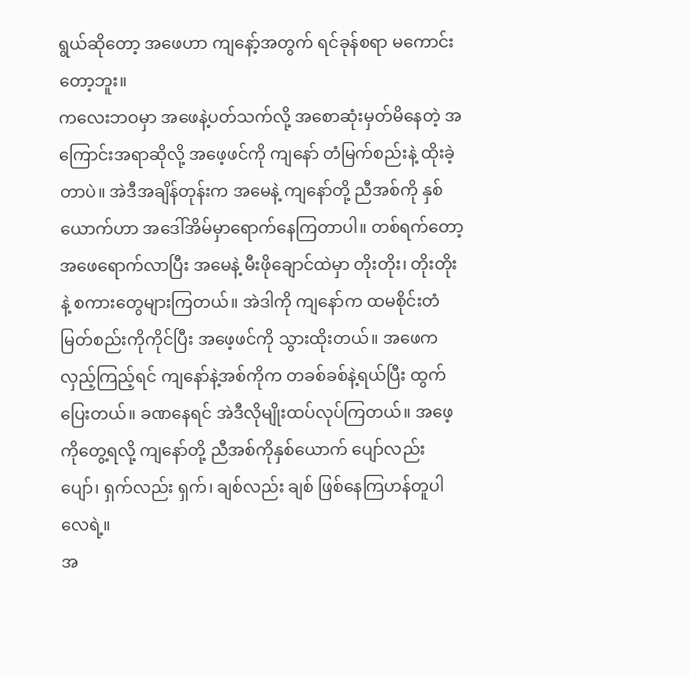ရွယ်ဆိုတော့ အဖေဟာ ကျနော့်အတွက် ရင်ခုန်စရာ မကောင်းတော့ဘူး။
ကလေးဘဝမှာ အဖေနဲ့ပတ်သက်လို့ အစောဆုံးမှတ်မိနေတဲ့ အကြောင်းအရာဆိုလို့ အဖေ့ဖင်ကို ကျနော် တံမြက်စည်းနဲ့ ထိုးခဲ့တာပဲ။ အဲဒီအချိန်တုန်းက အမေနဲ့ ကျနော်တို့ ညီအစ်ကို နှစ်ယောက်ဟာ အဒေါ်အိမ်မှာရောက်နေကြတာပါ။ တစ်ရက်တော့ အဖေရောက်လာပြီး အမေနဲ့ မီးဖိုချောင်ထဲမှာ တိုးတိုး၊ တိုးတိုးနဲ့ စကားတွေများကြတယ်။ အဲဒါကို ကျနော်က ထမစိုင်းတံမြတ်စည်းကိုကိုင်ပြီး အဖေ့ဖင်ကို သွားထိုးတယ်။ အဖေက လှည့်ကြည့်ရင် ကျနော်နဲ့အစ်ကိုက တခစ်ခစ်နဲ့ရယ်ပြီး ထွက်ပြေးတယ်။ ခဏနေရင် အဲဒီလိုမျိုးထပ်လုပ်ကြတယ်။ အဖေ့ကိုတွေ့ရလို့ ကျနော်တို့ ညီအစ်ကိုနှစ်ယောက် ပျော်လည်း ပျော်၊ ရှက်လည်း ရှက်၊ ချစ်လည်း ချစ် ဖြစ်နေကြဟန်တူပါလေရဲ့။
အ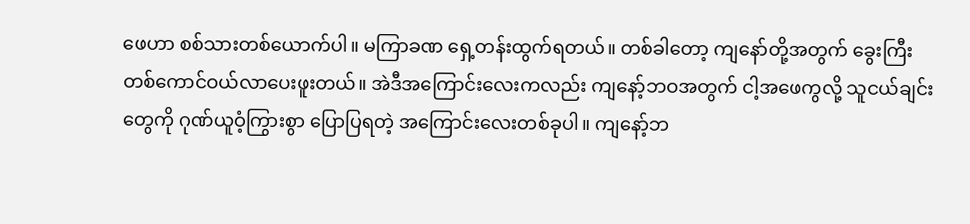ဖေဟာ စစ်သားတစ်ယောက်ပါ။ မကြာခဏ ရှေ့တန်းထွက်ရတယ်။ တစ်ခါတော့ ကျနော်တို့အတွက် ခွေးကြီး တစ်ကောင်ဝယ်လာပေးဖူးတယ်။ အဲဒီအကြောင်းလေးကလည်း ကျနော့်ဘဝအတွက် ငါ့အဖေကွလို့ သူငယ်ချင်းတွေကို ဂုဏ်ယူဝံ့ကြွားစွာ ပြောပြရတဲ့ အကြောင်းလေးတစ်ခုပါ။ ကျနော့်ဘ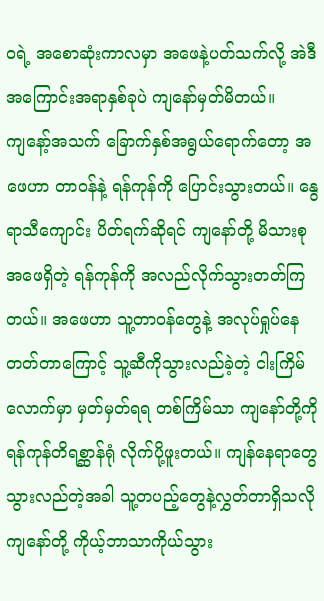ဝရဲ့ အစောဆုံးကာလမှာ အဖေနဲ့ပတ်သက်လို့ အဲဒီ အကြောင်းအရာနှစ်ခုပဲ ကျနော်မှတ်မိတယ်။
ကျနော့်အသက် ခြောက်နှစ်အရွယ်ရောက်တော့ အဖေဟာ တာဝန်နဲ့ ရန်ကုန်ကို ပြောင်းသွားတယ်။ နွေရာသီကျောင်း ပိတ်ရက်ဆိုရင် ကျနော်တို့ မိသားစု အဖေရှိတဲ့ ရန်ကုန်ကို အလည်လိုက်သွားတတ်ကြတယ်။ အဖေဟာ သူ့တာဝန်တွေနဲ့ အလုပ်ရှုပ်နေတတ်တာကြောင့် သူ့ဆီကိုသွားလည်ခဲ့တဲ့ ငါးကြိမ်လောက်မှာ မှတ်မှတ်ရရ တစ်ကြိမ်သာ ကျနော်တို့ကို ရန်ကုန်တိရစ္ဆာန်ရုံ လိုက်ပို့ဖူးတယ်။ ကျန်နေရာတွေ သွားလည်တဲ့အခါ သူ့တပည့်တွေနဲ့လွှတ်တာရှိသလို ကျနော်တို့ ကိုယ့်ဘာသာကိုယ်သွား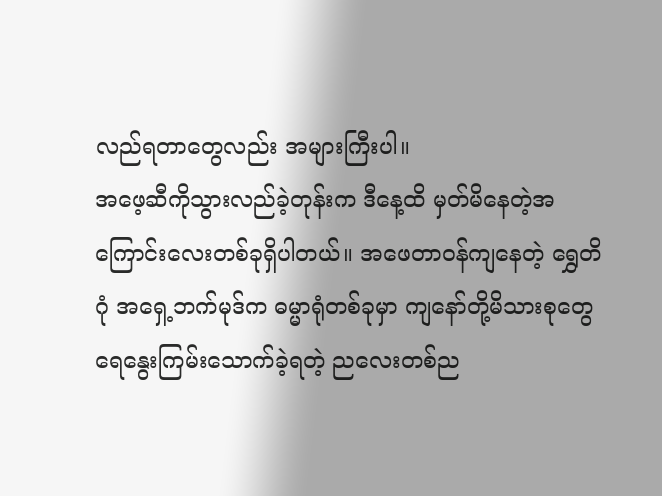လည်ရတာတွေလည်း အများကြီးပါ။
အဖေ့ဆီကိုသွားလည်ခဲ့တုန်းက ဒီနေ့ထိ မှတ်မိနေတဲ့အကြောင်းလေးတစ်ခုရှိပါတယ်။ အဖေတာဝန်ကျနေတဲ့ ရွှေတိဂုံ အရှေ့ဘက်မုဒ်က ဓမ္မာရုံတစ်ခုမှာ ကျနော်တို့မိသားစုတွေ ရေနွေးကြမ်းသောက်ခဲ့ရတဲ့ ညလေးတစ်ည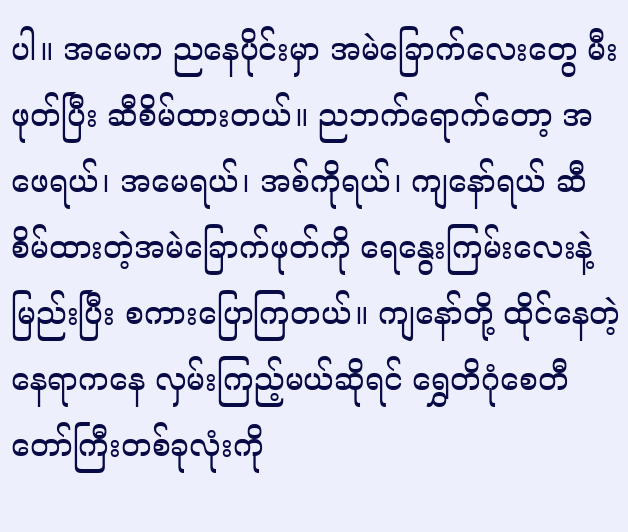ပါ။ အမေက ညနေပိုင်းမှာ အမဲခြောက်လေးတွေ မီးဖုတ်ပြီး ဆီစိမ်ထားတယ်။ ညဘက်ရောက်တော့ အဖေရယ်၊ အမေရယ်၊ အစ်ကိုရယ်၊ ကျနော်ရယ် ဆီစိမ်ထားတဲ့အမဲခြောက်ဖုတ်ကို ရေနွေးကြမ်းလေးနဲ့မြည်းပြီး စကားပြောကြတယ်။ ကျနော်တို့ ထိုင်နေတဲ့နေရာကနေ လှမ်းကြည့်မယ်ဆိုရင် ရွှေတိဂုံစေတီတော်ကြီးတစ်ခုလုံးကို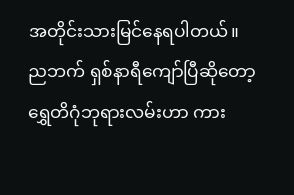အတိုင်းသားမြင်နေရပါတယ်။
ညဘက် ရှစ်နာရီကျော်ပြီဆိုတော့ ရွှေတိဂုံဘုရားလမ်းဟာ ကား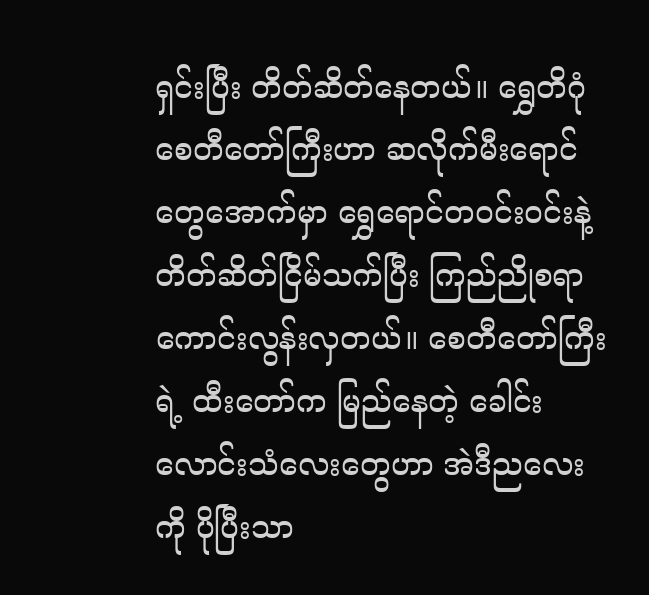ရှင်းပြီး တိတ်ဆိတ်နေတယ်။ ရွှေတိဂုံစေတီတော်ကြီးဟာ ဆလိုက်မီးရောင်တွေအောက်မှာ ရွှေရောင်တဝင်းဝင်းနဲ့ တိတ်ဆိတ်ငြိမ်သက်ပြီး ကြည်ညိုစရာကောင်းလွန်းလှတယ်။ စေတီတော်ကြီးရဲ့ ထီးတော်က မြည်နေတဲ့ ခေါင်းလောင်းသံလေးတွေဟာ အဲဒီညလေးကို ပိုပြီးသာ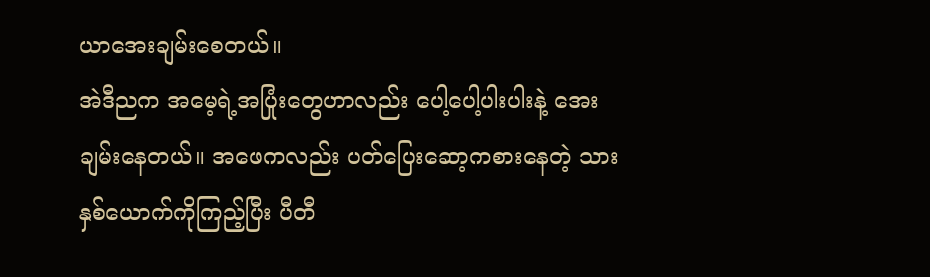ယာအေးချမ်းစေတယ်။
အဲဒီညက အမေ့ရဲ့အပြုံးတွေဟာလည်း ပေါ့ပေါ့ပါးပါးနဲ့ အေးချမ်းနေတယ်။ အဖေကလည်း ပတ်ပြေးဆော့ကစားနေတဲ့ သားနှစ်ယောက်ကိုကြည့်ပြီး ပီတီ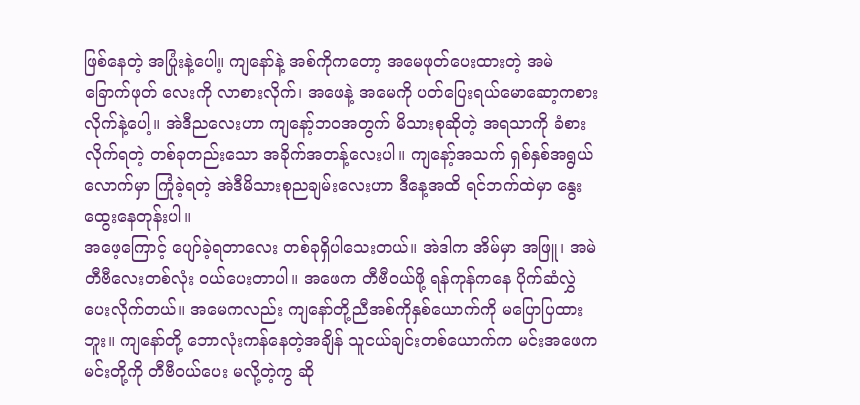ဖြစ်နေတဲ့ အပြုံးနဲ့ပေါ။့ ကျနော်နဲ့ အစ်ကိုကတော့ အမေဖုတ်ပေးထားတဲ့ အမဲခြောက်ဖုတ် လေးကို လာစားလိုက်၊ အဖေနဲ့ အမေကို ပတ်ပြေးရယ်မောဆော့ကစားလိုက်နဲ့ပေါ့။ အဲဒီညလေးဟာ ကျနော့်ဘဝအတွက် မိသားစုဆိုတဲ့ အရသာကို ခံစားလိုက်ရတဲ့ တစ်ခုတည်းသော အခိုက်အတန့်လေးပါ။ ကျနော့်အသက် ရှစ်နှစ်အရွယ် လောက်မှာ ကြုံခဲ့ရတဲ့ အဲဒီမိသားစုညချမ်းလေးဟာ ဒီနေ့အထိ ရင်ဘက်ထဲမှာ နွေးထွေးနေတုန်းပါ။
အဖေ့ကြောင့် ပျော်ခဲ့ရတာလေး တစ်ခုရှိပါသေးတယ်။ အဲဒါက အိမ်မှာ အဖြူ၊ အမဲ တီဗီလေးတစ်လုံး ဝယ်ပေးတာပါ။ အဖေက တီဗီဝယ်ဖို့ ရန်ကုန်ကနေ ပိုက်ဆံလွှဲပေးလိုက်တယ်။ အမေကလည်း ကျနော်တို့ညီအစ်ကိုနှစ်ယောက်ကို မပြောပြထားဘူး။ ကျနော်တို့ ဘောလုံးကန်နေတဲ့အချိန် သူငယ်ချင်းတစ်ယောက်က မင်းအဖေက မင်းတို့ကို တီဗီဝယ်ပေး မလို့တဲ့ကွ ဆို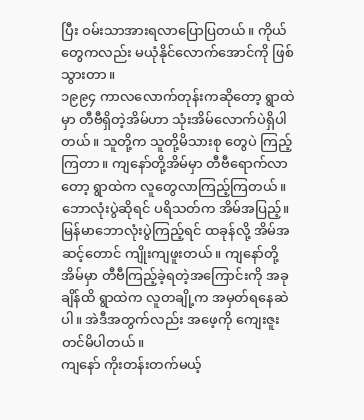ပြီး ဝမ်းသာအားရလာပြောပြတယ်။ ကိုယ်တွေကလည်း မယုံနိုင်လောက်အောင်ကို ဖြစ်သွားတာ။
၁၉၉၄ ကာလလောက်တုန်းကဆိုတော့ ရွာထဲမှာ တီဗီရှိတဲ့အိမ်ဟာ သုံးအိမ်လောက်ပဲရှိပါတယ်။ သူတို့က သူတို့မိသားစု တွေပဲ ကြည့်ကြတာ။ ကျနော်တို့အိမ်မှာ တီဗီရောက်လာတော့ ရွာထဲက လူတွေလာကြည့်ကြတယ်။ ဘောလုံးပွဲဆိုရင် ပရိသတ်က အိမ်အပြည့်။ မြန်မာဘောလုံးပွဲကြည့်ရင် ထခုန်လို့ အိမ်အဆင့်တောင် ကျိုးကျဖူးတယ်။ ကျနော်တို့အိမ်မှာ တီဗီကြည့်ခဲ့ရတဲ့အကြောင်းကို အခုချိန်ထိ ရွာထဲက လူတချို့က အမှတ်ရနေဆဲပါ။ အဲဒီအတွက်လည်း အဖေ့ကို ကျေးဇူး တင်မိပါတယ်။
ကျနော် ကိုးတန်းတက်မယ့်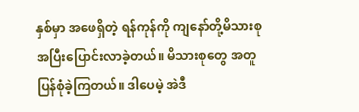နှစ်မှာ အဖေရှိတဲ့ ရန်ကုန်ကို ကျနော်တို့မိသားစု အပြီးပြောင်းလာခဲ့တယ်။ မိသားစုတွေ အတူပြန်စုံခဲ့ကြတယ်။ ဒါပေမဲ့ အဲဒီ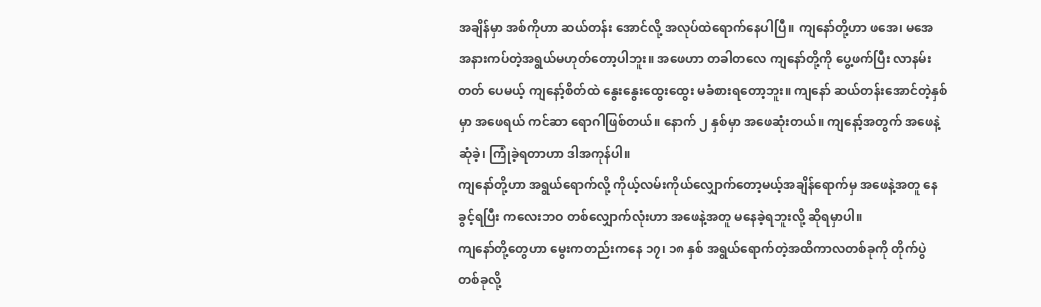အချိန်မှာ အစ်ကိုဟာ ဆယ်တန်း အောင်လို့ အလုပ်ထဲရောက်နေပါပြီ။ ကျနော်တို့ဟာ ဖအေ၊ မအေ အနားကပ်တဲ့အရွယ်မဟုတ်တော့ပါဘူး။ အဖေဟာ တခါတလေ ကျနော်တို့ကို ပွေ့ဖက်ပြီး လာနမ်းတတ် ပေမယ့် ကျနော့်စိတ်ထဲ နွေးနွေးထွေးထွေး မခံစားရတော့ဘူး။ ကျနော် ဆယ်တန်းအောင်တဲ့နှစ်မှာ အဖေရယ် ကင်ဆာ ရောဂါဖြစ်တယ်။ နောက် ၂ နှစ်မှာ အဖေဆုံးတယ်။ ကျနော့်အတွက် အဖေနဲ့ ဆုံခဲ့၊ ကြုံခဲ့ရတာဟာ ဒါအကုန်ပါ။
ကျနော်တို့ဟာ အရွယ်ရောက်လို့ ကိုယ့်လမ်းကိုယ်လျှောက်တော့မယ့်အချိန်ရောက်မှ အဖေနဲ့အတူ နေခွင့်ရပြီး ကလေးဘဝ တစ်လျှောက်လုံးဟာ အဖေနဲ့အတူ မနေခဲ့ရဘူးလို့ ဆိုရမှာပါ။
ကျနော်တို့တွေဟာ မွေးကတည်းကနေ ၁၇၊ ၁၈ နှစ် အရွယ်ရောက်တဲ့အထိကာလတစ်ခုကို တိုက်ပွဲတစ်ခုလို့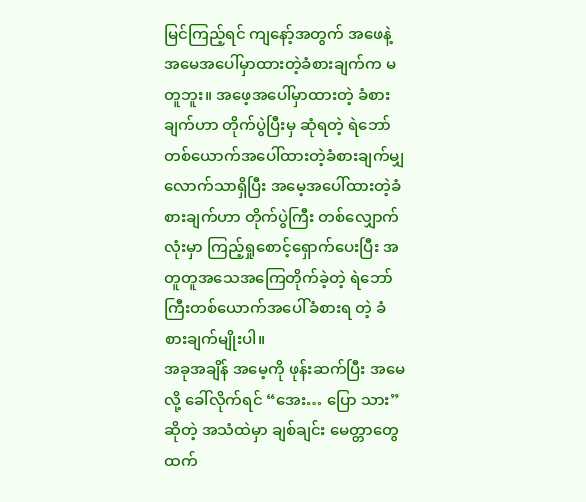မြင်ကြည့်ရင် ကျနော့်အတွက် အဖေနဲ့အမေအပေါ်မှာထားတဲ့ခံစားချက်က မတူဘူး။ အဖေ့အပေါ်မှာထားတဲ့ ခံစားချက်ဟာ တိုက်ပွဲပြီးမှ ဆုံရတဲ့ ရဲဘော်တစ်ယောက်အပေါ်ထားတဲ့ခံစားချက်မျှလောက်သာရှိပြီး အမေ့အပေါ်ထားတဲ့ခံစားချက်ဟာ တိုက်ပွဲကြီး တစ်လျှောက်လုံးမှာ ကြည့်ရှုစောင့်ရှောက်ပေးပြီး အတူတူအသေအကြေတိုက်ခဲ့တဲ့ ရဲဘော်ကြီးတစ်ယောက်အပေါ်ခံစားရ တဲ့ ခံစားချက်မျိုးပါ။
အခုအချိန် အမေ့ကို ဖုန်းဆက်ပြီး အမေလို့ ခေါ်လိုက်ရင် “အေး… ပြော သား” ဆိုတဲ့ အသံထဲမှာ ချစ်ချင်း မေတ္တာတွေ ထက်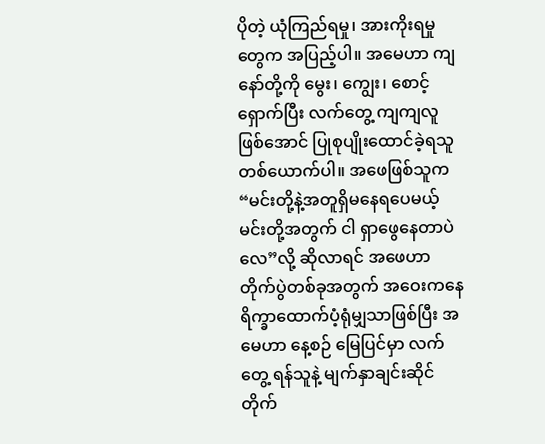ပိုတဲ့ ယုံကြည်ရမှု၊ အားကိုးရမှုတွေက အပြည့်ပါ။ အမေဟာ ကျနော်တို့ကို မွေး၊ ကျွေး၊ စောင့်ရှောက်ပြီး လက်တွေ့ ကျကျလူဖြစ်အောင် ပြုစုပျိုးထောင်ခဲ့ရသူတစ်ယောက်ပါ။ အဖေဖြစ်သူက “မင်းတို့နဲ့အတူရှိမနေရပေမယ့် မင်းတို့အတွက် ငါ ရှာဖွေနေတာပဲလေ”လို့ ဆိုလာရင် အဖေဟာ တိုက်ပွဲတစ်ခုအတွက် အဝေးကနေ ရိက္ခာထောက်ပံ့ရုံမျှသာဖြစ်ပြီး အမေဟာ နေ့စဉ် မြေပြင်မှာ လက်တွေ့ ရန်သူနဲ့ မျက်နှာချင်းဆိုင်တိုက်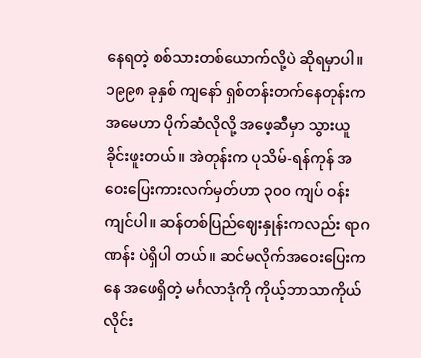နေရတဲ့ စစ်သားတစ်ယောက်လို့ပဲ ဆိုရမှာပါ။
၁၉၉၈ ခုနှစ် ကျနော် ရှစ်တန်းတက်နေတုန်းက အမေဟာ ပိုက်ဆံလိုလို့ အဖေ့ဆီမှာ သွားယူခိုင်းဖူးတယ်။ အဲတုန်းက ပုသိမ်-ရန်ကုန် အဝေးပြေးကားလက်မှတ်ဟာ ၃၀၀ ကျပ် ဝန်းကျင်ပါ။ ဆန်တစ်ပြည်ဈေးနှုန်းကလည်း ရာဂဏန်း ပဲရှိပါ တယ်။ ဆင်မလိုက်အဝေးပြေးကနေ အဖေရှိတဲ့ မင်္ဂလာဒုံကို ကိုယ့်ဘာသာကိုယ်လိုင်း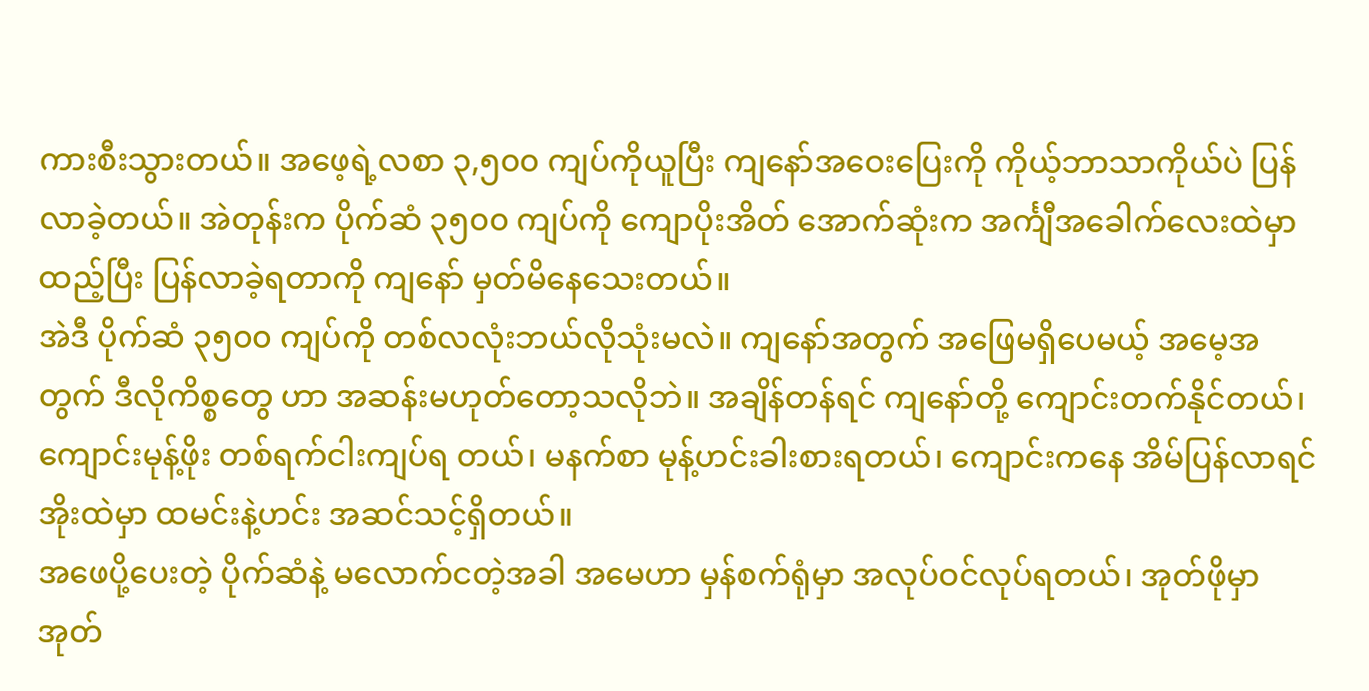ကားစီးသွားတယ်။ အဖေ့ရဲ့လစာ ၃,၅၀၀ ကျပ်ကိုယူပြီး ကျနော်အဝေးပြေးကို ကိုယ့်ဘာသာကိုယ်ပဲ ပြန်လာခဲ့တယ်။ အဲတုန်းက ပိုက်ဆံ ၃၅၀၀ ကျပ်ကို ကျောပိုးအိတ် အောက်ဆုံးက အင်္ကျီအခေါက်လေးထဲမှာ ထည့်ပြီး ပြန်လာခဲ့ရတာကို ကျနော် မှတ်မိနေသေးတယ်။
အဲဒီ ပိုက်ဆံ ၃၅၀၀ ကျပ်ကို တစ်လလုံးဘယ်လိုသုံးမလဲ။ ကျနော်အတွက် အဖြေမရှိပေမယ့် အမေ့အတွက် ဒီလိုကိစ္စတွေ ဟာ အဆန်းမဟုတ်တော့သလိုဘဲ။ အချိန်တန်ရင် ကျနော်တို့ ကျောင်းတက်နိုင်တယ်၊ ကျောင်းမုန့်ဖိုး တစ်ရက်ငါးကျပ်ရ တယ်၊ မနက်စာ မုန့်ဟင်းခါးစားရတယ်၊ ကျောင်းကနေ အိမ်ပြန်လာရင် အိုးထဲမှာ ထမင်းနဲ့ဟင်း အဆင်သင့်ရှိတယ်။
အဖေပို့ပေးတဲ့ ပိုက်ဆံနဲ့ မလောက်ငတဲ့အခါ အမေဟာ မှန်စက်ရုံမှာ အလုပ်ဝင်လုပ်ရတယ်၊ အုတ်ဖိုမှာ အုတ်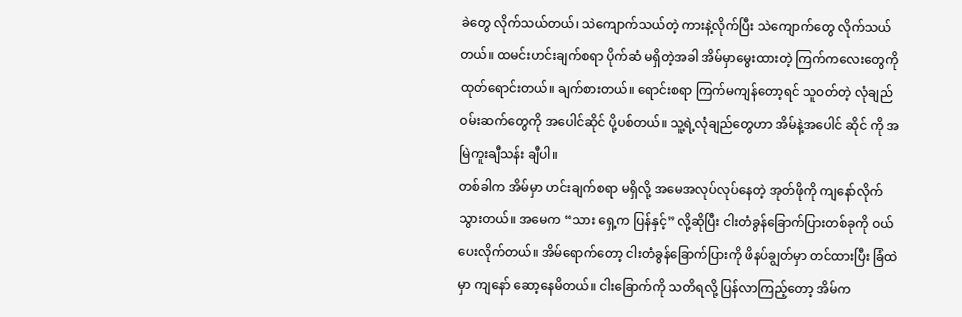ခဲတွေ လိုက်သယ်တယ်၊ သဲကျောက်သယ်တဲ့ ကားနဲ့လိုက်ပြီး သဲကျောက်တွေ လိုက်သယ်တယ်။ ထမင်းဟင်းချက်စရာ ပိုက်ဆံ မရှိတဲ့အခါ အိမ်မှာမွေးထားတဲ့ ကြက်ကလေးတွေကို ထုတ်ရောင်းတယ်။ ချက်စားတယ်။ ရောင်းစရာ ကြက်မကျန်တော့ရင် သူဝတ်တဲ့ လုံချည်ဝမ်းဆက်တွေကို အပေါင်ဆိုင် ပို့ပစ်တယ်။ သူ့ရဲ့လုံချည်တွေဟာ အိမ်နဲ့အပေါင် ဆိုင် ကို အမြဲကူးချီသန်း ချီပါ။
တစ်ခါက အိမ်မှာ ဟင်းချက်စရာ မရှိလို့ အမေအလုပ်လုပ်နေတဲ့ အုတ်ဖိုကို ကျနော်လိုက်သွားတယ်။ အမေက “သား ရှေ့က ပြန်နှင့်” လို့ဆိုပြီး ငါးတံခွန်ခြောက်ပြားတစ်ခုကို ဝယ်ပေးလိုက်တယ်။ အိမ်ရောက်တော့ ငါးတံခွန်ခြောက်ပြားကို ဖိနပ်ချွတ်မှာ တင်ထားပြီး ခြံထဲမှာ ကျနော် ဆော့နေမိတယ်။ ငါးခြောက်ကို သတိရလို့ ပြန်လာကြည့်တော့ အိမ်က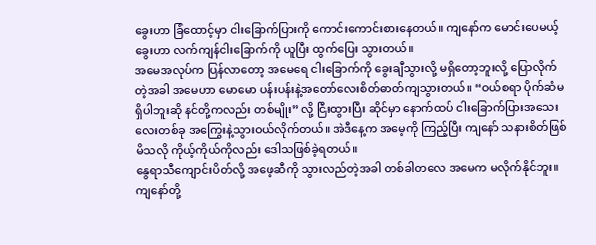ခွေးဟာ ခြံထောင့်မှာ ငါးခြောက်ပြားကို ကောင်းကောင်းစားနေတယ်။ ကျနော်က မောင်းပေမယ့် ခွေးဟာ လက်ကျန်ငါးခြောက်ကို ယူပြီး ထွက်ပြေး သွားတယ်။
အမေအလုပ်က ပြန်လာတော့ အမေရေ ငါးခြောက်ကို ခွေးချီသွားလို့ မရှိတော့ဘူးလို့ ပြောလိုက်တဲ့အခါ အမေဟာ မောမော ပန်းပန်းနဲ့အတော်လေးစိတ်ဓာတ်ကျသွားတယ်။ “ဝယ်စရာ ပိုက်ဆံမရှိပါဘူးဆို နင်တို့ကလည်း တစ်မျိုး” လို့ ငြီးထွားပြီး ဆိုင်မှာ နောက်ထပ် ငါးခြောက်ပြားအသေးလေးတစ်ခု အကြွေးနဲ့သွားဝယ်လိုက်တယ်။ အဲဒီနေ့က အမေ့ကို ကြည့်ပြီး ကျနော် သနားစိတ်ဖြစ်မိသလို ကိုယ့်ကိုယ်ကိုလည်း ဒေါသဖြစ်ခဲ့ရတယ်။
နွေရာသီကျောင်းပိတ်လို့ အဖေ့ဆီကို သွားလည်တဲ့အခါ တစ်ခါတလေ အမေက မလိုက်နိုင်ဘူး။ ကျနော်တို့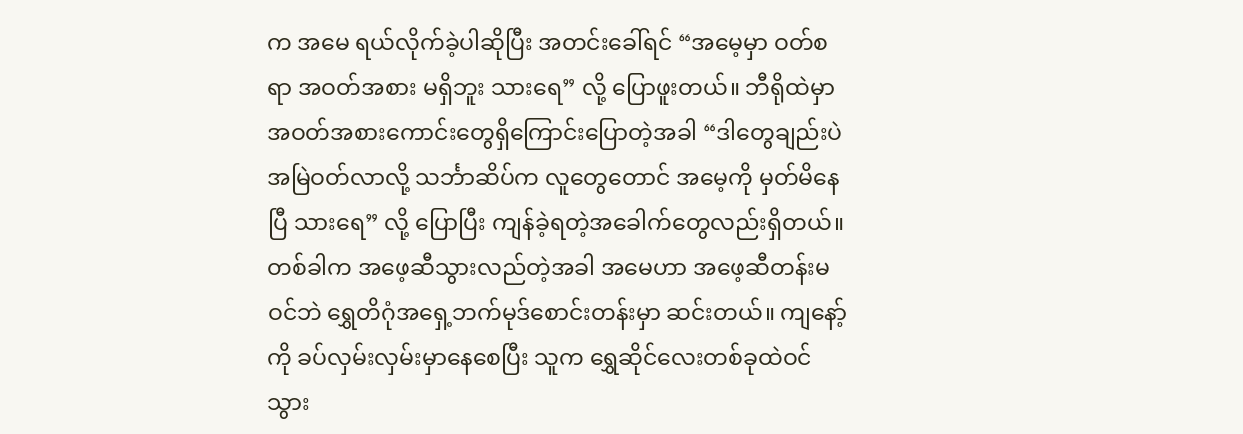က အမေ ရယ်လိုက်ခဲ့ပါဆိုပြီး အတင်းခေါ်ရင် “အမေ့မှာ ဝတ်စရာ အဝတ်အစား မရှိဘူး သားရေ” လို့ ပြောဖူးတယ်။ ဘီရိုထဲမှာ အဝတ်အစားကောင်းတွေရှိကြောင်းပြောတဲ့အခါ “ဒါတွေချည်းပဲ အမြဲဝတ်လာလို့ သင်္ဘာဆိပ်က လူတွေတောင် အမေ့ကို မှတ်မိနေပြီ သားရေ” လို့ ပြောပြီး ကျန်ခဲ့ရတဲ့အခေါက်တွေလည်းရှိတယ်။
တစ်ခါက အဖေ့ဆီသွားလည်တဲ့အခါ အမေဟာ အဖေ့ဆီတန်းမဝင်ဘဲ ရွှေတိဂုံအရှေ့ဘက်မုဒ်စောင်းတန်းမှာ ဆင်းတယ်။ ကျနော့်ကို ခပ်လှမ်းလှမ်းမှာနေစေပြီး သူက ရွှေဆိုင်လေးတစ်ခုထဲဝင်သွား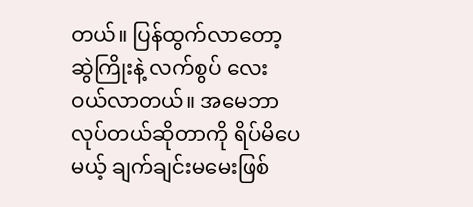တယ်။ ပြန်ထွက်လာတော့ ဆွဲကြိုးနဲ့ လက်စွပ် လေး ဝယ်လာတယ်။ အမေဘာလုပ်တယ်ဆိုတာကို ရိပ်မိပေမယ့် ချက်ချင်းမမေးဖြစ်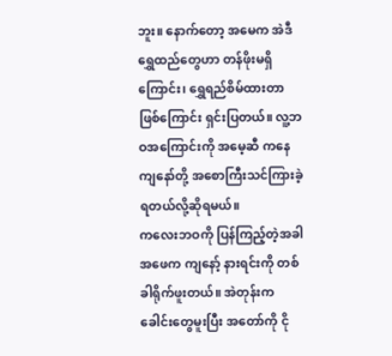ဘူး။ နောက်တော့ အမေက အဲဒီ ရွှေထည်တွေဟာ တန်ဖိုးမရှိကြောင်း၊ ရွှေရည်စိမ်ထားတာဖြစ်ကြောင်း ရှင်းပြတယ်။ လူ့ဘဝအကြောင်းကို အမေ့ဆီ ကနေ ကျနော်တို့ အစောကြီးသင်ကြားခဲ့ရတယ်လို့ဆိုရမယ်။
ကလေးဘဝကို ပြန်ကြည့်တဲ့အခါ အဖေက ကျနော့် နားရင်းကို တစ်ခါရိုက်ဖူးတယ်။ အဲတုန်းက ခေါင်းတွေမူးပြီး အတော်ကို ငို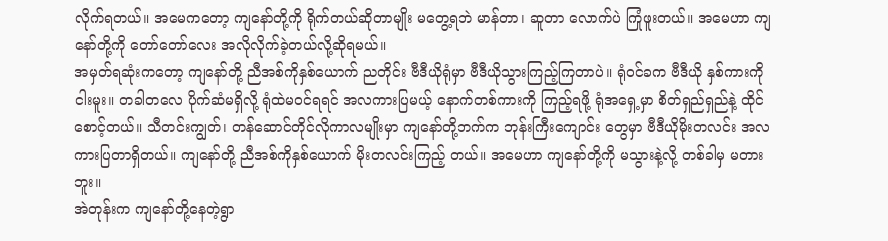လိုက်ရတယ်။ အမေကတော့ ကျနော်တို့ကို ရိုက်တယ်ဆိုတာမျိုး မတွေ့ရဘဲ မာန်တာ၊ ဆူတာ လောက်ပဲ ကြုံဖူးတယ်။ အမေဟာ ကျနော်တို့ကို တော်တော်လေး အလိုလိုက်ခဲ့တယ်လို့ဆိုရမယ်။
အမှတ်ရဆုံးကတော့ ကျနော်တို့ ညီအစ်ကိုနှစ်ယောက် ညတိုင်း ဗီဒီယိုရုံမှာ ဗီဒီယိုသွားကြည့်ကြတာပဲ။ ရုံဝင်ခက ဗီဒီယို နှစ်ကားကို ငါးမူး။ တခါတလေ ပိုက်ဆံမရှိလို့ ရုံထဲမဝင်ရရင် အလကားပြမယ့် နောက်တစ်ကားကို ကြည့်ရဖို့ ရုံအရှေ့မှာ စိတ်ရှည်ရှည်နဲ့ ထိုင်စောင့်တယ်။ သီတင်းကျွတ်၊ တန်ဆောင်တိုင်လိုကာလမျိုးမှာ ကျနော်တို့ဘက်က ဘုန်းကြီးကျောင်း တွေမှာ ဗီဒီယိုမိုးတလင်း အလကားပြတာရှိတယ်။ ကျနော်တို့ ညီအစ်ကိုနှစ်ယောက် မိုးတလင်းကြည့် တယ်။ အမေဟာ ကျနော်တို့ကို မသွားနဲ့လို့ တစ်ခါမှ မတားဘူး။
အဲတုန်းက ကျနော်တို့နေတဲ့ရွာ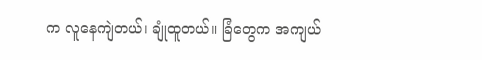က လူနေကျဲတယ်၊ ချုံထူတယ်။ ခြံတွေက အကျယ်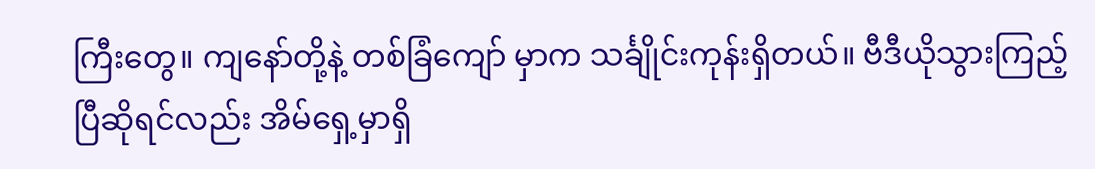ကြီးတွေ။ ကျနော်တို့နဲ့ တစ်ခြံကျော် မှာက သင်္ချိုင်းကုန်းရှိတယ်။ ဗီဒီယိုသွားကြည့်ပြီဆိုရင်လည်း အိမ်ရှေ့မှာရှိ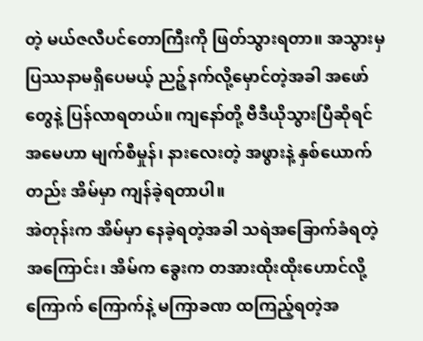တဲ့ မယ်ဇလီပင်တောကြီးကို ဖြတ်သွားရတာ။ အသွားမှ ပြဿနာမရှိပေမယ့် ညဉ့်နက်လို့မှောင်တဲ့အခါ အဖော်တွေနဲ့ ပြန်လာရတယ်။ ကျနော်တို့ ဗီဒီယိုသွားပြီဆိုရင် အမေဟာ မျက်စီမှုန်၊ နားလေးတဲ့ အဖွားနဲ့ နှစ်ယောက်တည်း အိမ်မှာ ကျန်ခဲ့ရတာပါ။
အဲတုန်းက အိမ်မှာ နေခဲ့ရတဲ့အခါ သရဲအခြောက်ခံရတဲ့အကြောင်း၊ အိမ်က ခွေးက တအားထိုးထိုးဟောင်လို့ ကြောက် ကြောက်နဲ့ မကြာခဏ ထကြည့်ရတဲ့အ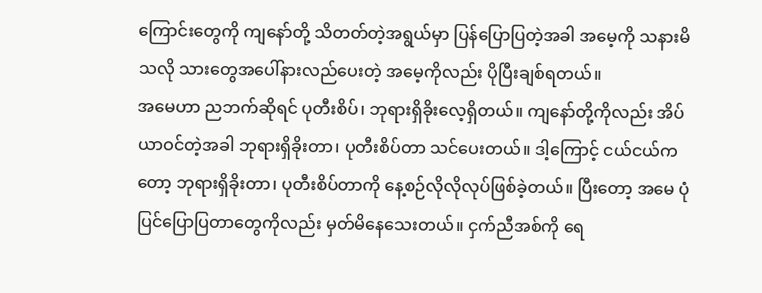ကြောင်းတွေကို ကျနော်တို့ သိတတ်တဲ့အရွယ်မှာ ပြန်ပြောပြတဲ့အခါ အမေ့ကို သနားမိသလို သားတွေအပေါ်နားလည်ပေးတဲ့ အမေ့ကိုလည်း ပိုပြီးချစ်ရတယ်။
အမေဟာ ညဘက်ဆိုရင် ပုတီးစိပ်၊ ဘုရားရှိခိုးလေ့ရှိတယ်။ ကျနော်တို့ကိုလည်း အိပ်ယာဝင်တဲ့အခါ ဘုရားရှိခိုးတာ၊ ပုတီးစိပ်တာ သင်ပေးတယ်။ ဒါ့ကြောင့် ငယ်ငယ်ကတော့ ဘုရားရှိခိုးတာ၊ ပုတီးစိပ်တာကို နေ့စဉ်လိုလိုလုပ်ဖြစ်ခဲ့တယ်။ ပြီးတော့ အမေ ပုံပြင်ပြောပြတာတွေကိုလည်း မှတ်မိနေသေးတယ်။ ငှက်ညီအစ်ကို ရေ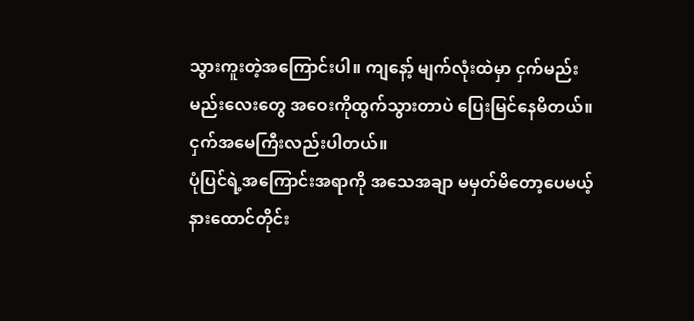သွားကူးတဲ့အကြောင်းပါ။ ကျနော့် မျက်လုံးထဲမှာ ငှက်မည်းမည်းလေးတွေ အဝေးကိုထွက်သွားတာပဲ ပြေးမြင်နေမိတယ်။ ငှက်အမေကြီးလည်းပါတယ်။
ပုံပြင်ရဲ့အကြောင်းအရာကို အသေအချာ မမှတ်မိတော့ပေမယ့် နားထောင်တိုင်း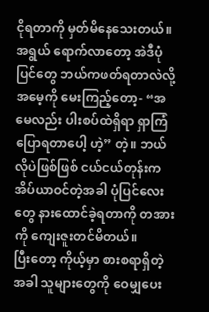ငိုရတာကို မှတ်မိနေသေးတယ်။ အရွယ် ရောက်လာတော့ အဲဒီပုံပြင်တွေ ဘယ်ကဖတ်ရတာလဲလို့ အမေ့ကို မေးကြည့်တော့- “အမေလည်း ပါးစပ်ထဲရှိရာ ရှာကြံ ပြောရတာပေါ့ ဟဲ့” တဲ့။ ဘယ်လိုပဲဖြစ်ဖြစ် ငယ်ငယ်တုန်းက အိပ်ယာဝင်တဲ့အခါ ပုံပြင်လေးတွေ နားထောင်ခဲ့ရတာကို တအားကို ကျေးဇူးတင်မိတယ်။
ပြီးတော့ ကိုယ့်မှာ စားစရာရှိတဲ့အခါ သူများတွေကို ဝေမျှပေး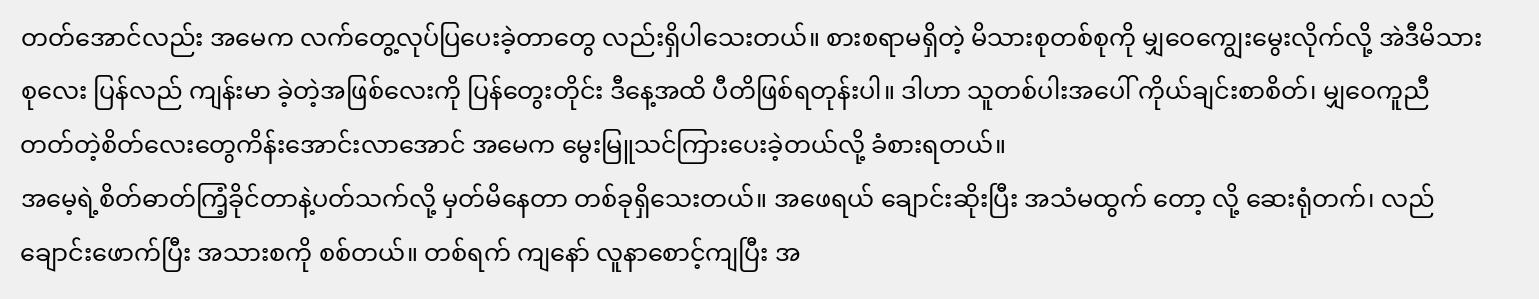တတ်အောင်လည်း အမေက လက်တွေ့လုပ်ပြပေးခဲ့တာတွေ လည်းရှိပါသေးတယ်။ စားစရာမရှိတဲ့ မိသားစုတစ်စုကို မျှဝေကျွေးမွေးလိုက်လို့ အဲဒီမိသားစုလေး ပြန်လည် ကျန်းမာ ခဲ့တဲ့အဖြစ်လေးကို ပြန်တွေးတိုင်း ဒီနေ့အထိ ပီတိဖြစ်ရတုန်းပါ။ ဒါဟာ သူတစ်ပါးအပေါ် ကိုယ်ချင်းစာစိတ်၊ မျှဝေကူညီ တတ်တဲ့စိတ်လေးတွေကိန်းအောင်းလာအောင် အမေက မွေးမြူသင်ကြားပေးခဲ့တယ်လို့ ခံစားရတယ်။
အမေ့ရဲ့စိတ်ဓာတ်ကြံ့ခိုင်တာနဲ့ပတ်သက်လို့ မှတ်မိနေတာ တစ်ခုရှိသေးတယ်။ အဖေရယ် ချောင်းဆိုးပြီး အသံမထွက် တော့ လို့ ဆေးရုံတက်၊ လည်ချောင်းဖောက်ပြီး အသားစကို စစ်တယ်။ တစ်ရက် ကျနော် လူနာစောင့်ကျပြီး အ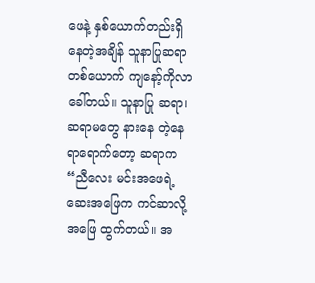ဖေနဲ့ နှစ်ယောက်တည်းရှိနေတဲ့အချိန် သူနာပြုဆရာတစ်ယောက် ကျနော့်ကိုလာခေါ်တယ်။ သူနာပြု ဆရာ၊ ဆရာမတွေ နားနေ တဲ့နေရာရောက်တော့ ဆရာက “ညီလေး မင်းအဖေရဲ့ဆေးအဖြေက ကင်ဆာလို့ အဖြေ ထွက်တယ်။ အ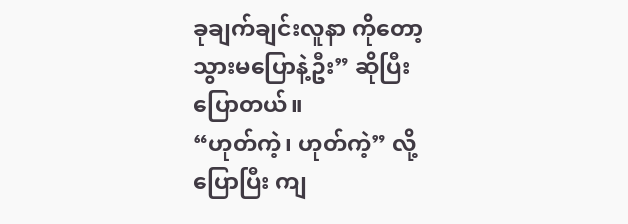ခုချက်ချင်းလူနာ ကိုတော့ သွားမပြောနဲ့ဦး” ဆိုပြီး ပြောတယ်။
“ဟုတ်ကဲ့၊ ဟုတ်ကဲ့” လို့ ပြောပြီး ကျ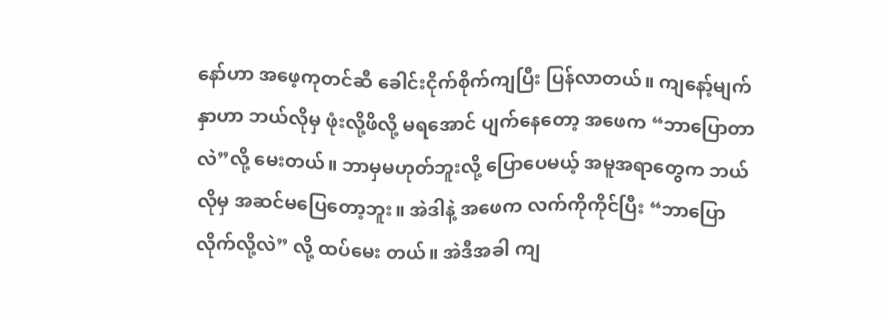နော်ဟာ အဖေ့ကုတင်ဆီ ခေါင်းငိုက်စိုက်ကျပြီး ပြန်လာတယ်။ ကျနော့်မျက်နှာဟာ ဘယ်လိုမှ ဖုံးလို့ဖိလို့ မရအောင် ပျက်နေတော့ အဖေက “ဘာပြောတာလဲ”လို့ မေးတယ်။ ဘာမှမဟုတ်ဘူးလို့ ပြောပေမယ့် အမူအရာတွေက ဘယ်လိုမှ အဆင်မပြေတော့ဘူး။ အဲဒါနဲ့ အဖေက လက်ကိုကိုင်ပြီး “ဘာပြောလိုက်လို့လဲ” လို့ ထပ်မေး တယ်။ အဲဒီအခါ ကျ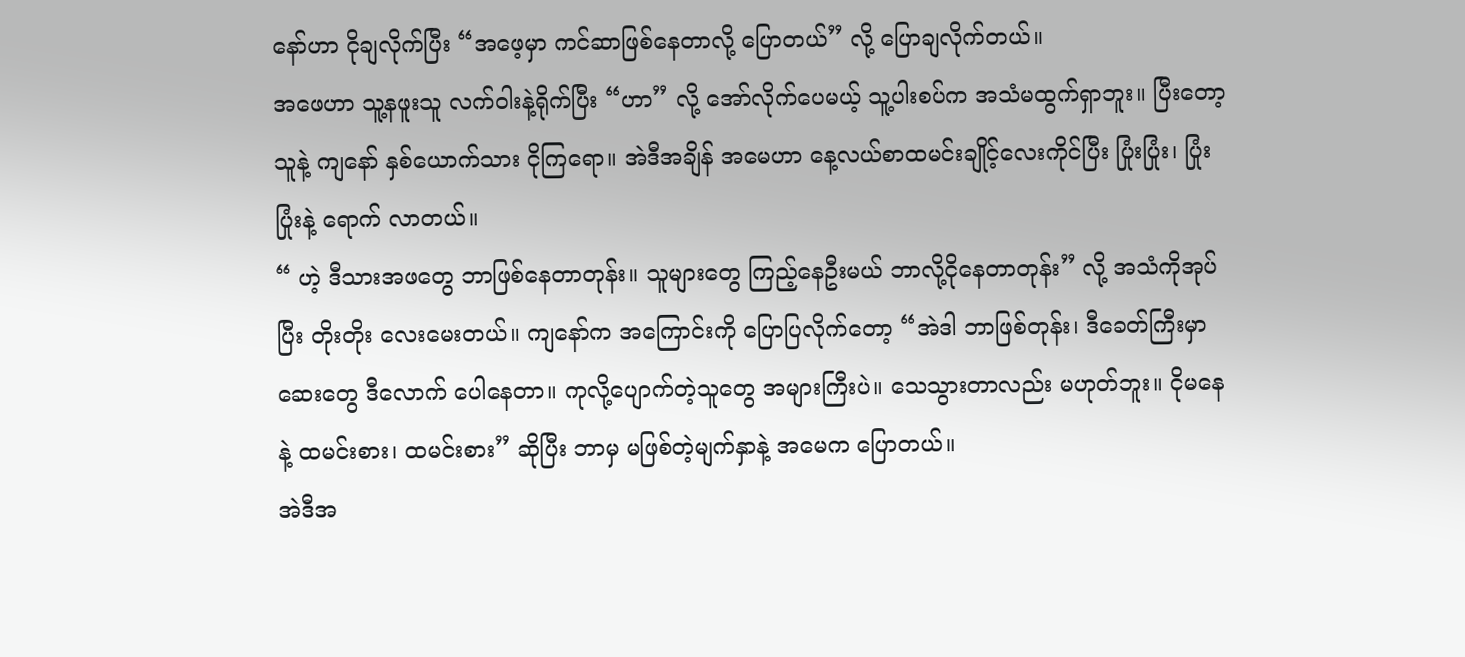နော်ဟာ ငိုချလိုက်ပြီး “အဖေ့မှာ ကင်ဆာဖြစ်နေတာလို့ ပြောတယ်” လို့ ပြောချလိုက်တယ်။
အဖေဟာ သူ့နဖူးသူ လက်ဝါးနဲ့ရိုက်ပြီး “ဟာ” လို့ အော်လိုက်ပေမယ့် သူ့ပါးစပ်က အသံမထွက်ရှာဘူး။ ပြီးတော့ သူနဲ့ ကျနော် နှစ်ယောက်သား ငိုကြရော။ အဲဒီအချိန် အမေဟာ နေ့လယ်စာထမင်းချိုင့်လေးကိုင်ပြီး ပြုံးပြုံး၊ ပြုံးပြုံးနဲ့ ရောက် လာတယ်။
“ ဟဲ့ ဒီသားအဖတွေ ဘာဖြစ်နေတာတုန်း။ သူများတွေ ကြည့်နေဦးမယ် ဘာလို့ငိုနေတာတုန်း” လို့ အသံကိုအုပ်ပြီး တိုးတိုး လေးမေးတယ်။ ကျနော်က အကြောင်းကို ပြောပြလိုက်တော့ “အဲဒါ ဘာဖြစ်တုန်း၊ ဒီခေတ်ကြီးမှာ ဆေးတွေ ဒီလောက် ပေါနေတာ။ ကုလို့ပျောက်တဲ့သူတွေ အများကြီးပဲ။ သေသွားတာလည်း မဟုတ်ဘူး။ ငိုမနေနဲ့ ထမင်းစား၊ ထမင်းစား” ဆိုပြီး ဘာမှ မဖြစ်တဲ့မျက်နှာနဲ့ အမေက ပြောတယ်။
အဲဒီအ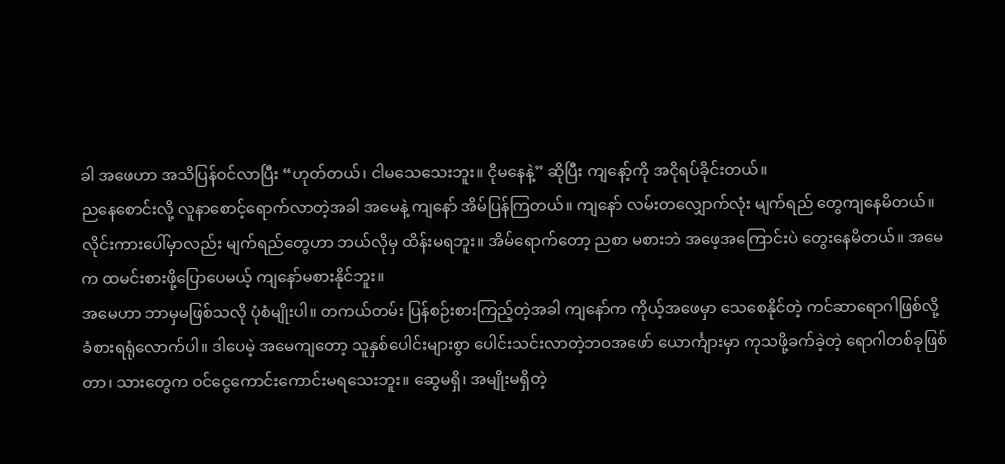ခါ အဖေဟာ အသိပြန်ဝင်လာပြီး “ဟုတ်တယ်၊ ငါမသေသေးဘူး။ ငိုမနေနဲ့” ဆိုပြီး ကျနော့်ကို အငိုရပ်ခိုင်းတယ်။
ညနေစောင်းလို့ လူနာစောင့်ရောက်လာတဲ့အခါ အမေနဲ့ ကျနော် အိမ်ပြန်ကြတယ်။ ကျနော် လမ်းတလျှောက်လုံး မျက်ရည် တွေကျနေမိတယ်။ လိုင်းကားပေါ်မှာလည်း မျက်ရည်တွေဟာ ဘယ်လိုမှ ထိန်းမရဘူး။ အိမ်ရောက်တော့ ညစာ မစားဘဲ အဖေ့အကြောင်းပဲ တွေးနေမိတယ်။ အမေက ထမင်းစားဖို့ပြောပေမယ့် ကျနော်မစားနိုင်ဘူး။
အမေဟာ ဘာမှမဖြစ်သလို ပုံစံမျိုးပါ။ တကယ်တမ်း ပြန်စဉ်းစားကြည့်တဲ့အခါ ကျနော်က ကိုယ့်အဖေမှာ သေစေနိုင်တဲ့ ကင်ဆာရောဂါဖြစ်လို့ ခံစားရရုံလောက်ပါ။ ဒါပေမဲ့ အမေကျတော့ သူနှစ်ပေါင်းများစွာ ပေါင်းသင်းလာတဲ့ဘဝအဖော် ယောင်္ကျားမှာ ကုသဖို့ခက်ခဲ့တဲ့ ရောဂါတစ်ခုဖြစ်တာ၊ သားတွေက ဝင်ငွေကောင်းကောင်းမရသေးဘူး။ ဆွေမရှိ၊ အမျိုးမရှိတဲ့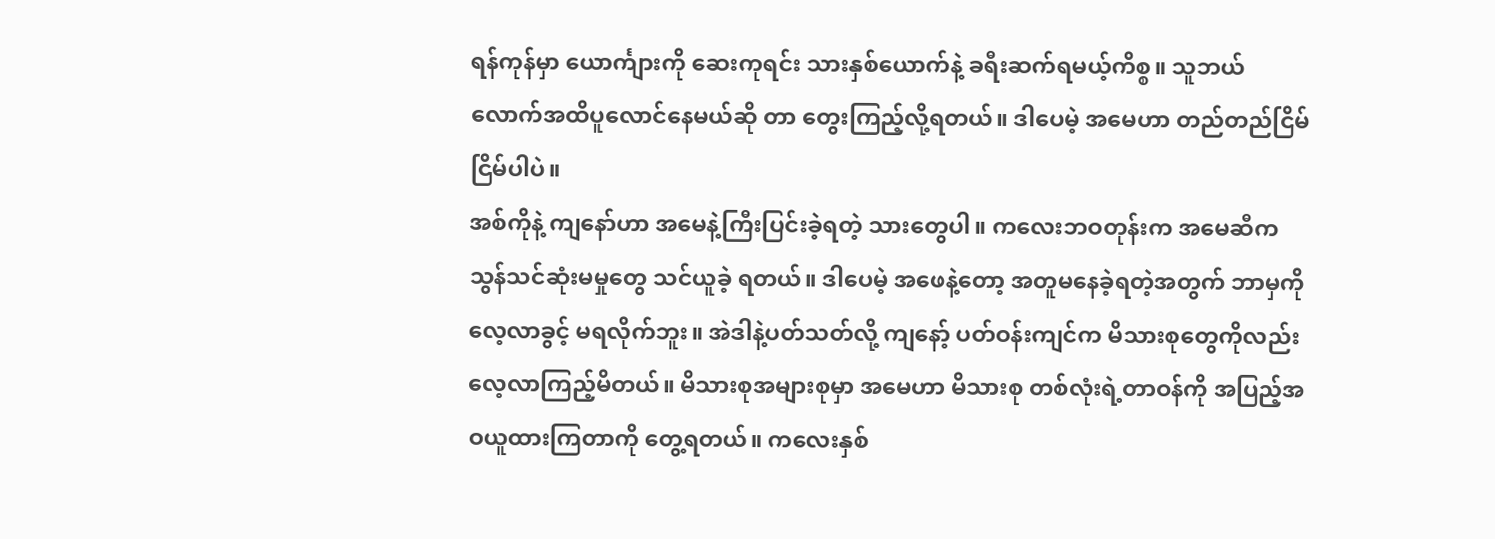ရန်ကုန်မှာ ယောင်္ကျားကို ဆေးကုရင်း သားနှစ်ယောက်နဲ့ ခရီးဆက်ရမယ့်ကိစ္စ။ သူဘယ်လောက်အထိပူလောင်နေမယ်ဆို တာ တွေးကြည့်လို့ရတယ်။ ဒါပေမဲ့ အမေဟာ တည်တည်ငြိမ်ငြိမ်ပါပဲ။
အစ်ကိုနဲ့ ကျနော်ဟာ အမေနဲ့ကြီးပြင်းခဲ့ရတဲ့ သားတွေပါ။ ကလေးဘဝတုန်းက အမေဆီက သွန်သင်ဆုံးမမှုတွေ သင်ယူခဲ့ ရတယ်။ ဒါပေမဲ့ အဖေနဲ့တော့ အတူမနေခဲ့ရတဲ့အတွက် ဘာမှကို လေ့လာခွင့် မရလိုက်ဘူး။ အဲဒါနဲ့ပတ်သတ်လို့ ကျနော့် ပတ်ဝန်းကျင်က မိသားစုတွေကိုလည်း လေ့လာကြည့်မိတယ်။ မိသားစုအများစုမှာ အမေဟာ မိသားစု တစ်လုံးရဲ့တာဝန်ကို အပြည့်အဝယူထားကြတာကို တွေ့ရတယ်။ ကလေးနှစ်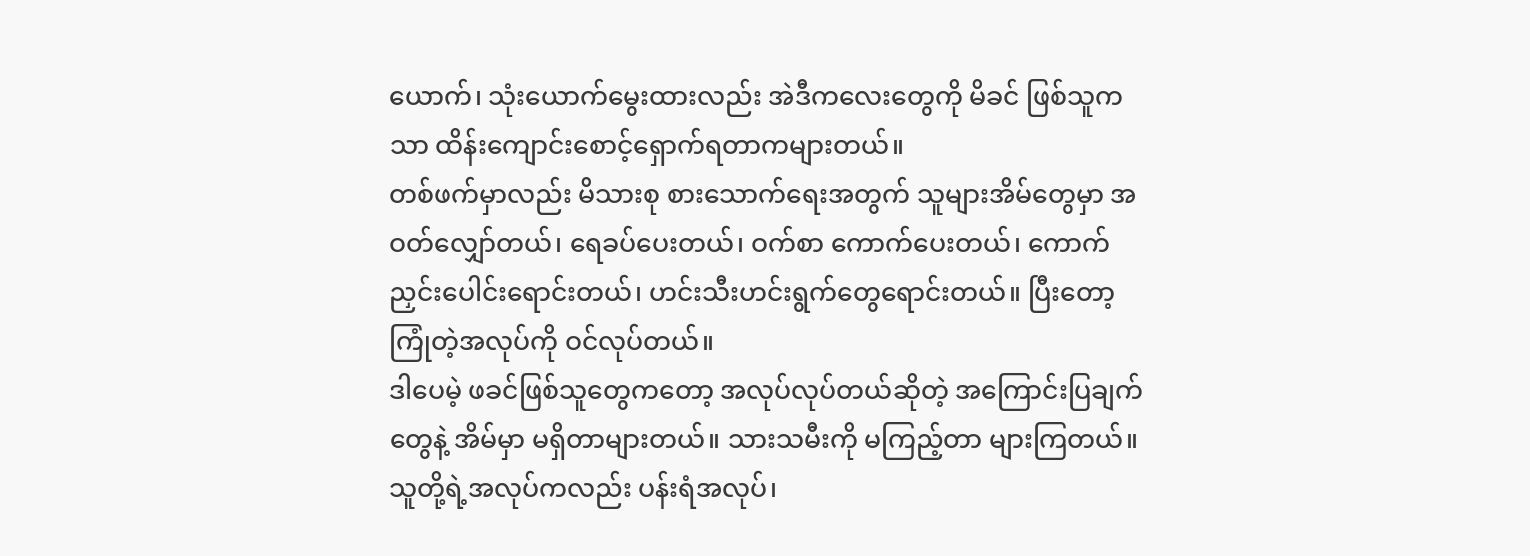ယောက်၊ သုံးယောက်မွေးထားလည်း အဲဒီကလေးတွေကို မိခင် ဖြစ်သူကသာ ထိန်းကျောင်းစောင့်ရှောက်ရတာကများတယ်။
တစ်ဖက်မှာလည်း မိသားစု စားသောက်ရေးအတွက် သူများအိမ်တွေမှာ အဝတ်လျှော်တယ်၊ ရေခပ်ပေးတယ်၊ ဝက်စာ ကောက်ပေးတယ်၊ ကောက်ညှင်းပေါင်းရောင်းတယ်၊ ဟင်းသီးဟင်းရွက်တွေရောင်းတယ်။ ပြီးတော့ ကြုံတဲ့အလုပ်ကို ဝင်လုပ်တယ်။
ဒါပေမဲ့ ဖခင်ဖြစ်သူတွေကတော့ အလုပ်လုပ်တယ်ဆိုတဲ့ အကြောင်းပြချက်တွေနဲ့ အိမ်မှာ မရှိတာများတယ်။ သားသမီးကို မကြည့်တာ များကြတယ်။ သူတို့ရဲ့အလုပ်ကလည်း ပန်းရံအလုပ်၊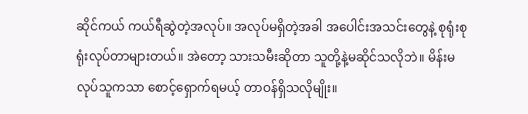ဆိုင်ကယ် ကယ်ရီဆွဲတဲ့အလုပ်။ အလုပ်မရှိတဲ့အခါ အပေါင်းအသင်းတွေနဲ့ စုရုံးစုရုံးလုပ်တာများတယ်။ အဲတော့ သားသမီးဆိုတာ သူတို့နဲ့မဆိုင်သလိုဘဲ။ မိန်းမလုပ်သူကသာ စောင့်ရှောက်ရမယ့် တာဝန်ရှိသလိုမျိုး။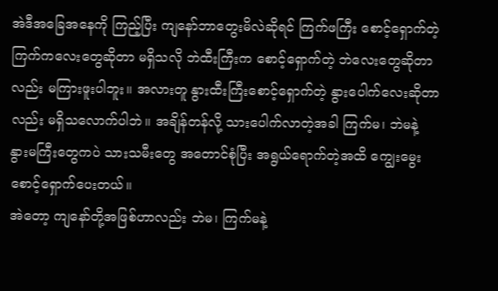အဲဒီအခြေအနေကို ကြည့်ပြီး ကျနော်ဘာတွေးမိလဲဆိုရင် ကြက်ဖကြီး စောင့်ရှောက်တဲ့ ကြက်ကလေးတွေဆိုတာ မရှိသလို ဘဲထီးကြီးက စောင့်ရှောက်တဲ့ ဘဲလေးတွေဆိုတာလည်း မကြားဖူးပါဘူး။ အလားတူ နွားထီးကြီးစောင့်ရှောက်တဲ့ နွားပေါက်လေးဆိုတာလည်း မရှိသလောက်ပါဘဲ။ အချိန်တန်လို့ သားပေါက်လာတဲ့အခါ ကြက်မ၊ ဘဲမနဲ့ နွားမကြီးတွေကပဲ သားသမီးတွေ အတောင်စုံပြီး အရွယ်ရောက်တဲ့အထိ ကျွေးမွေးစောင့်ရှောက်ပေးတယ်။
အဲတော့ ကျနော်တို့အဖြစ်ဟာလည်း ဘဲမ၊ ကြက်မနဲ့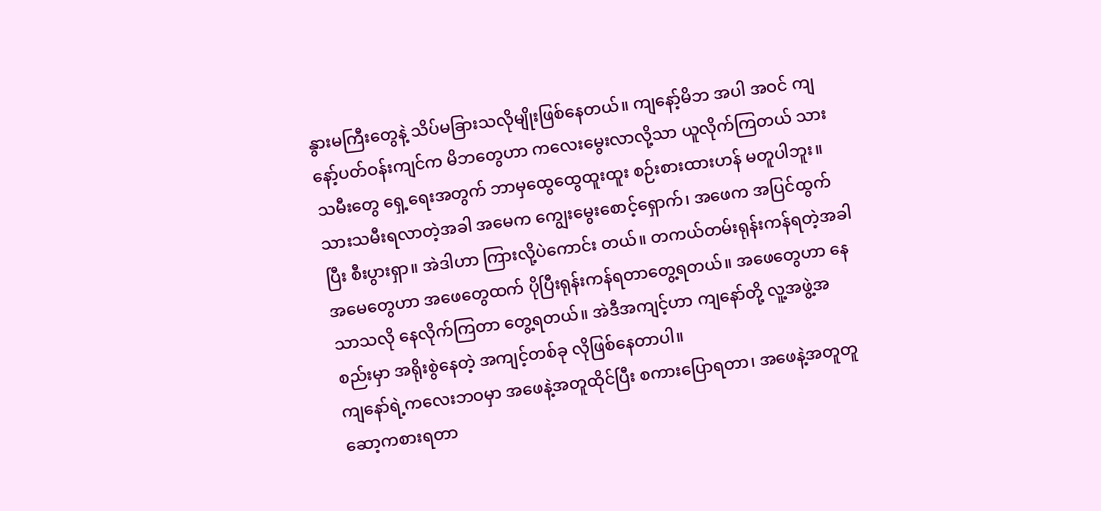နွားမကြီးတွေနဲ့ သိပ်မခြားသလိုမျိုးဖြစ်နေတယ်။ ကျနော့်မိဘ အပါ အဝင် ကျနော့်ပတ်ဝန်းကျင်က မိဘတွေဟာ ကလေးမွေးလာလို့သာ ယူလိုက်ကြတယ် သားသမီးတွေ ရှေ့ရေးအတွက် ဘာမှထွေထွေထူးထူး စဉ်းစားထားဟန် မတူပါဘူး။
သားသမီးရလာတဲ့အခါ အမေက ကျွေးမွေးစောင့်ရှောက်၊ အဖေက အပြင်ထွက်ပြီး စီးပွားရှာ။ အဲဒါဟာ ကြားလို့ပဲကောင်း တယ်။ တကယ်တမ်းရုန်းကန်ရတဲ့အခါ အမေတွေဟာ အဖေတွေထက် ပိုပြီးရုန်းကန်ရတာတွေ့ရတယ်။ အဖေတွေဟာ နေသာသလို နေလိုက်ကြတာ တွေ့ရတယ်။ အဲဒီအကျင့်ဟာ ကျနော်တို့ လူ့အဖွဲ့အစည်းမှာ အရိုးစွဲနေတဲ့ အကျင့်တစ်ခု လိုဖြစ်နေတာပါ။
ကျနော်ရဲ့ကလေးဘဝမှာ အဖေနဲ့အတူထိုင်ပြီး စကားပြောရတာ၊ အဖေနဲ့အတူတူဆော့ကစားရတာ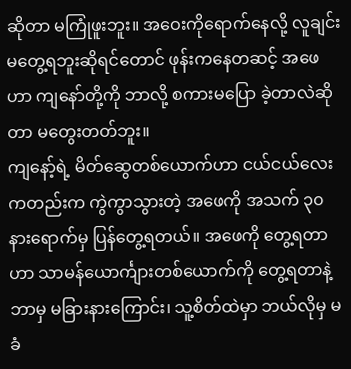ဆိုတာ မကြုံဖူးဘူး။ အဝေးကိုရောက်နေလို့ လူချင်းမတွေ့ရဘူးဆိုရင်တောင် ဖုန်းကနေတဆင့် အဖေဟာ ကျနော်တို့ကို ဘာလို့ စကားမပြော ခဲ့တာလဲဆိုတာ မတွေးတတ်ဘူး။
ကျနော့်ရဲ့ မိတ်ဆွေတစ်ယောက်ဟာ ငယ်ငယ်လေးကတည်းက ကွဲကွာသွားတဲ့ အဖေကို အသက် ၃၀ နားရောက်မှ ပြန်တွေ့ရတယ်။ အဖေကို တွေ့ရတာဟာ သာမန်ယောင်္ကျားတစ်ယောက်ကို တွေ့ရတာနဲ့ ဘာမှ မခြားနားကြောင်း၊ သူ့စိတ်ထဲမှာ ဘယ်လိုမှ မခံ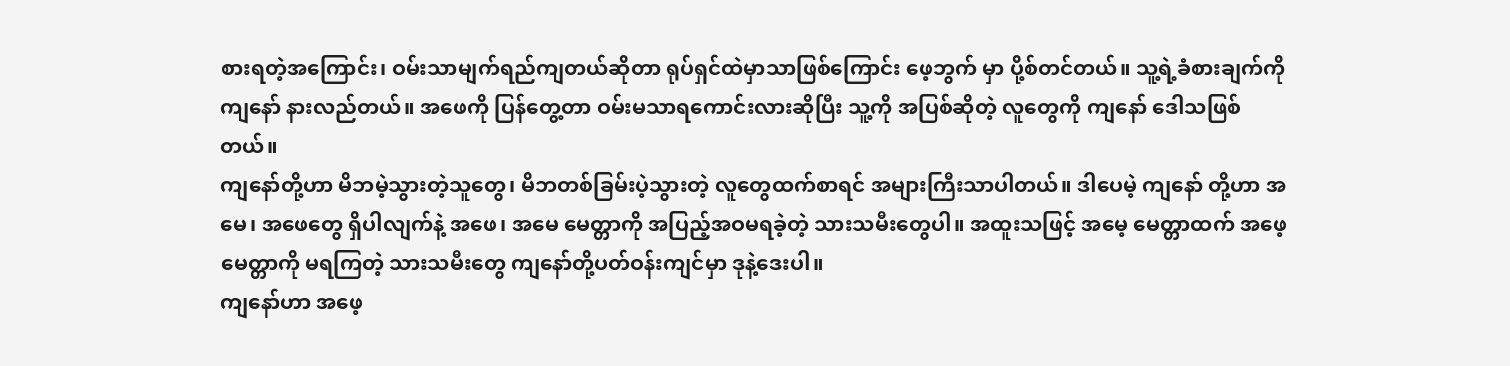စားရတဲ့အကြောင်း၊ ဝမ်းသာမျက်ရည်ကျတယ်ဆိုတာ ရုပ်ရှင်ထဲမှာသာဖြစ်ကြောင်း ဖေ့ဘွက် မှာ ပို့စ်တင်တယ်။ သူ့ရဲ့ခံစားချက်ကို ကျနော် နားလည်တယ်။ အဖေကို ပြန်တွေ့တာ ဝမ်းမသာရကောင်းလားဆိုပြီး သူ့ကို အပြစ်ဆိုတဲ့ လူတွေကို ကျနော် ဒေါသဖြစ်တယ်။
ကျနော်တို့ဟာ မိဘမဲ့သွားတဲ့သူတွေ၊ မိဘတစ်ခြမ်းပဲ့သွားတဲ့ လူတွေထက်စာရင် အများကြီးသာပါတယ်။ ဒါပေမဲ့ ကျနော် တို့ဟာ အမေ၊ အဖေတွေ ရှိပါလျက်နဲ့ အဖေ၊ အမေ မေတ္တာကို အပြည့်အဝမရခဲ့တဲ့ သားသမီးတွေပါ။ အထူးသဖြင့် အမေ့ မေတ္တာထက် အဖေ့မေတ္တာကို မရကြတဲ့ သားသမီးတွေ ကျနော်တို့ပတ်ဝန်းကျင်မှာ ဒုနဲ့ဒေးပါ။
ကျနော်ဟာ အဖေ့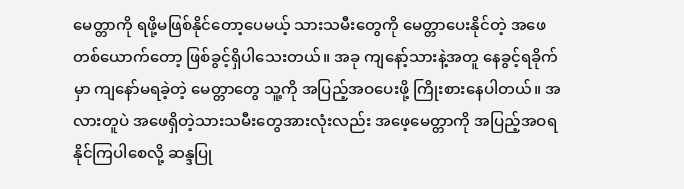မေတ္တာကို ရဖို့မဖြစ်နိုင်တော့ပေမယ့် သားသမီးတွေကို မေတ္တာပေးနိုင်တဲ့ အဖေတစ်ယောက်တော့ ဖြစ်ခွင့်ရှိပါသေးတယ်။ အခု ကျနော့်သားနဲ့အတူ နေခွင့်ရခိုက်မှာ ကျနော်မရခဲ့တဲ့ မေတ္တာတွေ သူ့ကို အပြည့်အဝပေးဖို့ ကြိုးစားနေပါတယ်။ အလားတူပဲ အဖေရှိတဲ့သားသမီးတွေအားလုံးလည်း အဖေ့မေတ္တာကို အပြည့်အဝရနိုင်ကြပါစေလို့ ဆန္ဒပြု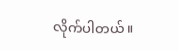လိုက်ပါတယ်။